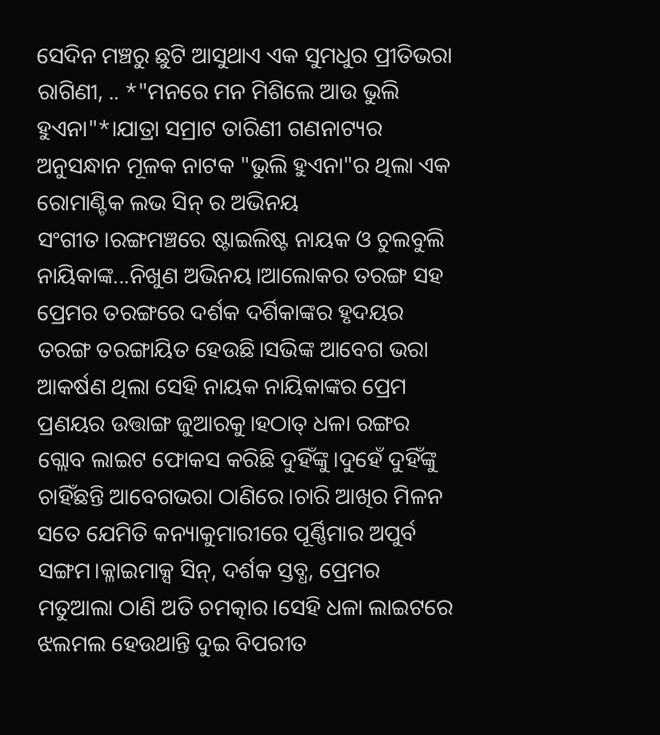ସେଦିନ ମଞ୍ଚରୁ ଛୁଟି ଆସୁଥାଏ ଏକ ସୁମଧୁର ପ୍ରୀତିଭରା ରାଗିଣୀ, .. *"ମନରେ ମନ ମିଶିଲେ ଆଉ ଭୁଲି ହୁଏନା"*।ଯାତ୍ରା ସମ୍ରାଟ ତାରିଣୀ ଗଣନାଟ୍ୟର ଅନୁସନ୍ଧାନ ମୂଳକ ନାଟକ "ଭୁଲି ହୁଏନା"ର ଥିଲା ଏକ ରୋମାଣ୍ଟିକ ଲଭ ସିନ୍ ର ଅଭିନୟ ସଂଗୀତ।ରଙ୍ଗମଞ୍ଚରେ ଷ୍ଟାଇଲିଷ୍ଟ ନାୟକ ଓ ଚୁଲବୁଲି ନାୟିକାଙ୍କ...ନିଖୁଣ ଅଭିନୟ।ଆଲୋକର ତରଙ୍ଗ ସହ ପ୍ରେମର ତରଙ୍ଗରେ ଦର୍ଶକ ଦର୍ଶିକାଙ୍କର ହୃଦୟର ତରଙ୍ଗ ତରଙ୍ଗାୟିତ ହେଉଛି।ସଭିଙ୍କ ଆବେଗ ଭରା ଆକର୍ଷଣ ଥିଲା ସେହି ନାୟକ ନାୟିକାଙ୍କର ପ୍ରେମ ପ୍ରଣୟର ଉତ୍ତାଙ୍ଗ ଜୁଆରକୁ।ହଠାତ୍ ଧଳା ରଙ୍ଗର ଗ୍ଲୋବ ଲାଇଟ ଫୋକସ କରିଛି ଦୁହିଁଙ୍କୁ।ଦୁହେଁ ଦୁହିଁଙ୍କୁ ଚାହିଁଛନ୍ତି ଆବେଗଭରା ଠାଣିରେ।ଚାରି ଆଖିର ମିଳନ ସତେ ଯେମିତି କନ୍ୟାକୁମାରୀରେ ପୂର୍ଣ୍ଣିମାର ଅପୁର୍ବ ସଙ୍ଗମ।କ୍ଳାଇମାକ୍ସ ସିନ୍, ଦର୍ଶକ ସ୍ତବ୍ଧ, ପ୍ରେମର ମତୁଆଲା ଠାଣି ଅତି ଚମତ୍କାର।ସେହି ଧଳା ଲାଇଟରେ ଝଲମଲ ହେଉଥାନ୍ତି ଦୁଇ ବିପରୀତ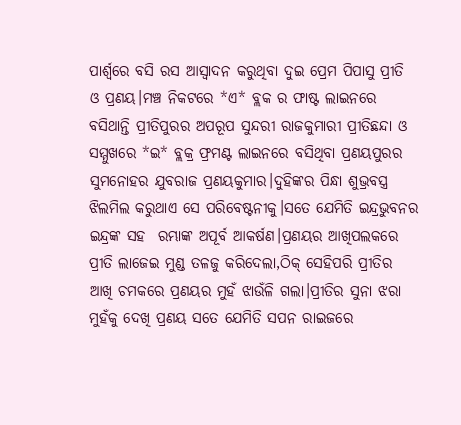ପାର୍ଶ୍ଵରେ ବସି ରସ ଆସ୍ୱାଦନ କରୁଥିବା ଦୁଇ ପ୍ରେମ ପିପାସୁ ପ୍ରୀତି ଓ ପ୍ରଣୟ।ମଞ୍ଚ ନିକଟରେ *ଏ* ବ୍ଲକ ର ଫାଷ୍ଟ ଲାଇନରେ ବସିଥାନ୍ତି ପ୍ରୀତିପୁରର ଅପରୂପ ସୁନ୍ଦରୀ ରାଜକୁମାରୀ ପ୍ରୀତିଛନ୍ଦା ଓ ସମ୍ମୁଖରେ *ଇ* ବ୍ଲକ୍ର ଫ୍ରମଣ୍ଟ ଲାଇନରେ ବସିଥିବା ପ୍ରଣୟପୁରର ସୁମନୋହର ଯୁବରାଜ ପ୍ରଣୟକୁମାର।ଦୁହିଙ୍କର ପିନ୍ଧା ଶୁଭ୍ରବସ୍ତ୍ର ଝିଲମିଲ କରୁଥାଏ ସେ ପରିବେଷ୍ଟନୀକୁ।ସତେ ଯେମିତି ଇନ୍ଦ୍ରଭୁବନର ଇନ୍ଦ୍ରଙ୍କ ସହ  ରମ୍ଭାଙ୍କ ଅପୂର୍ବ ଆକର୍ଷଣ।ପ୍ରଣୟର ଆଖିପଲକରେ ପ୍ରୀତି ଲାଜେଇ ମୁଣ୍ଡ ତଳଜୁ କରିଦେଲା,ଠିକ୍ ସେହିପରି ପ୍ରୀତିର ଆଖି ଚମକରେ ପ୍ରଣୟର ମୁହଁ ଝାଉଁଳି ଗଲା।ପ୍ରୀତିର ସୁନା ଝରା ମୁହଁକୁ ଦେଖି ପ୍ରଣୟ ସତେ ଯେମିତି ସପନ ରାଇଜରେ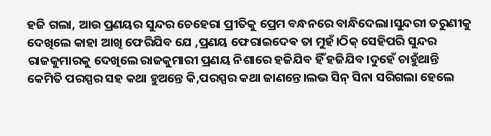ହଜି ଗଲା, ଆଉ ପ୍ରଣୟର ସୁନ୍ଦର ଚେହେରା ପ୍ରୀତିକୁ ପ୍ରେମ ବନ୍ଧନରେ ବାନ୍ଧିଦେଲା।ସୁନ୍ଦରୀ ତରୁଣୀକୁ ଦେଖିଲେ କାହା ଆଖି ଫେରିଯିବ ଯେ ,ପ୍ରଣୟ ଫେରାଇଦେଵ ତା ମୁହଁ।ଠିକ୍ ସେହିପରି ସୁନ୍ଦର ରାଜକୁମାରକୁ ଦେଖିଲେ ରାଜକୁମାରୀ ପ୍ରଣୟ ନିଶାରେ ହଜିଯିବ ହିଁ ହଜିଯିବ।ଦୁହେଁ ଚାହୁଁଥାନ୍ତି କେମିତି ପରସ୍ପର ସହ କଥା ହୁଅନ୍ତେ କି,ପରସ୍ପର କଥା ଜାଣନ୍ତେ।ଲଭ ସିନ୍ ସିନା ସରିଗଲା ହେଲେ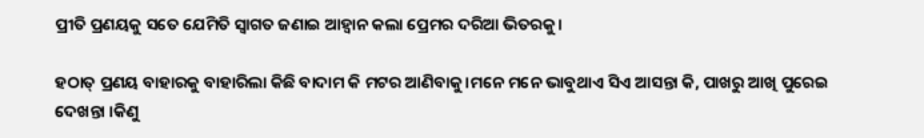ପ୍ରୀତି ପ୍ରଣୟକୁ ସତେ ଯେମିତି ସ୍ୱାଗତ ଜଣାଇ ଆହ୍ୱାନ କଲା ପ୍ରେମର ଦରିଆ ଭିତରକୁ।

ହଠାତ୍ ପ୍ରଣୟ ବାହାରକୁ ବାହାରିଲା କିଛି ବାଦାମ କି ମଟର ଆଣିବାକୁ।ମନେ ମନେ ଭାବୁଥାଏ ସିଏ ଆସନ୍ତା କି, ପାଖରୁ ଆଖି ପୁରେଇ ଦେଖନ୍ତା ।କିଣୁ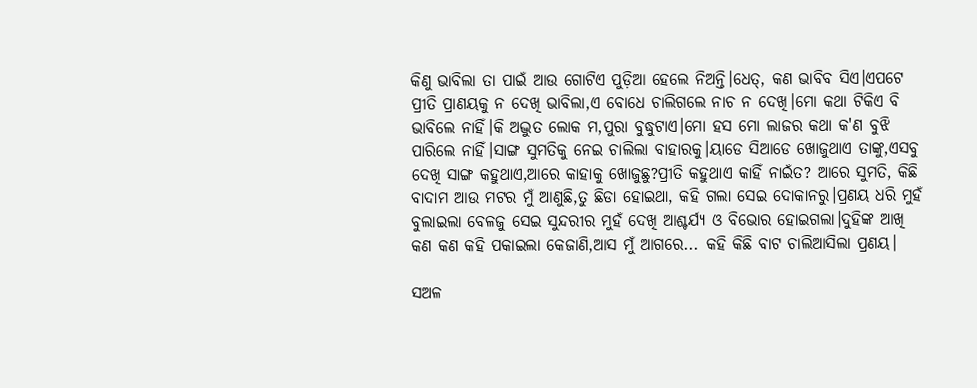କିଣୁ ଭାବିଲା ତା ପାଇଁ ଆଉ ଗୋଟିଏ ପୁଡ଼ିଆ ହେଲେ ନିଅନ୍ତି।ଧେତ୍, କଣ ଭାବିବ ସିଏ।ଏପଟେ ପ୍ରୀତି ପ୍ରାଣୟକୁ ନ ଦେଖି ଭାବିଲା,ଏ ବୋଧେ ଚାଲିଗଲେ ନାଚ ନ ଦେଖି।ମୋ କଥା ଟିକିଏ ବି ଭାବିଲେ ନାହିଁ।କି ଅଦ୍ଭୁତ ଲୋକ ମ,ପୁରା ବୁଦ୍ଧୁଟାଏ।ମୋ ହସ ମୋ ଲାଜର କଥା କ'ଣ ବୁଝି ପାରିଲେ ନାହିଁ।ସାଙ୍ଗ ସୁମତିକୁ ନେଇ ଚାଲିଲା ବାହାରକୁ।ୟାଡେ ସିଆଡେ ଖୋଜୁଥାଏ ତାଙ୍କୁ,ଏସବୁ ଦେଖି ସାଙ୍ଗ କହୁଥାଏ,ଆରେ କାହାକୁ ଖୋଜୁଛୁ?ପ୍ରୀତି କହୁଥାଏ କାହିଁ ନାଇଁତ? ଆରେ ସୁମତି, କିଛି ବାଦାମ ଆଉ ମଟର ମୁଁ ଆଣୁଛି,ତୁ ଛିଡା ହୋଇଥା, କହି ଗଲା ସେଇ ଦୋକାନରୁ।ପ୍ରଣୟ ଧରି ମୁହଁ ବୁଲାଇଲା ବେଳଜୁ ସେଇ ସୁନ୍ଦରୀର ମୁହଁ ଦେଖି ଆଶ୍ଚର୍ଯ୍ୟ ଓ ବିଭୋର ହୋଇଗଲା।ଦୁହିଙ୍କ ଆଖି କଣ କଣ କହି ପକାଇଲା କେଜାଣି,ଆସ ମୁଁ ଆଗରେ... କହି କିଛି ବାଟ ଚାଲିଆସିଲା ପ୍ରଣୟ।

ସଅଳ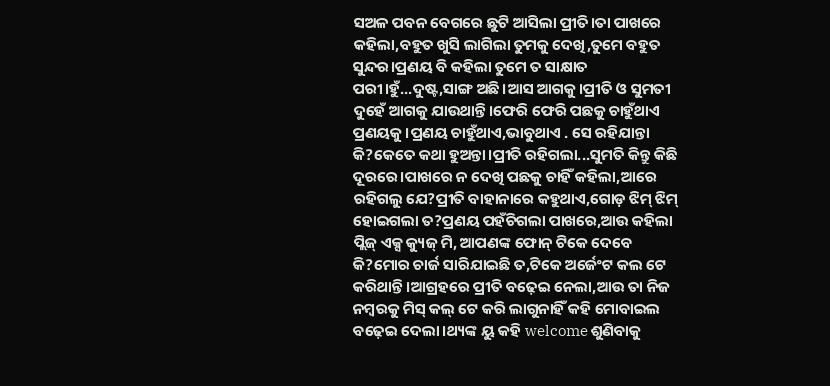ସଅଳ ପବନ ବେଗରେ ଛୁଟି ଆସିଲା ପ୍ରୀତି।ତା ପାଖରେ କହିଲା,ବହୁତ ଖୁସି ଲାଗିଲା ତୁମକୁ ଦେଖି,ତୁମେ ବହୁତ ସୁନ୍ଦର।ପ୍ରଣୟ ବି କହିଲା ତୁମେ ତ ସାକ୍ଷାତ ପରୀ।ହୁଁ...ଦୁଷ୍ଟ,ସାଙ୍ଗ ଅଛି।ଆସ ଆଗକୁ।ପ୍ରୀତି ଓ ସୁମତୀ ଦୁହେଁ ଆଗକୁ ଯାଉଥାନ୍ତି।ଫେରି ଫେରି ପଛକୁ ଚାହୁଁଥାଏ ପ୍ରଣୟକୁ ।ପ୍ରଣୟ ଚାହୁଁଥାଏ,ଭାବୁଥାଏ . ସେ ରହିଯାନ୍ତା କି?କେତେ କଥା ହୁଅନ୍ତା।ପ୍ରୀତି ରହିଗଲା...ସୁମତି କିନ୍ତୁ କିଛି ଦୂରରେ।ପାଖରେ ନ ଦେଖି ପଛକୁ ଚାହିଁ କହିଲା,ଆରେ ରହିଗଲୁ ଯେ?ପ୍ରୀତି ବାହାନାରେ କହୁଥାଏ,ଗୋଡ଼ ଝିମ୍ ଝିମ୍ ହୋଇଗଲା ତ?ପ୍ରଣୟ ପହଁଚିଗଲା ପାଖରେ,ଆଉ କହିଲା ପ୍ଲିଜ୍ ଏକ୍ସ କ୍ୟୁଜ୍ ମି, ଆପଣଙ୍କ ଫୋନ୍ ଟିକେ ଦେବେ କି?ମୋର ଚାର୍ଜ ସାରିଯାଇଛି ତ,ଟିକେ ଅର୍ଜେଂଟ କଲ ଟେ କରିଥାନ୍ତି।ଆଗ୍ରହରେ ପ୍ରୀତି ବଢ଼େଇ ନେଲା,ଆଉ ତା ନିଜ ନମ୍ବରକୁ ମିସ୍ କଲ୍ ଟେ କରି ଲାଗୁନାହିଁ କହି ମୋବାଇଲ ବଢ଼େଇ ଦେଲା।ଥ୍ୟଙ୍କ ୟୁ କହି welcome ଶୁଣିବାକୁ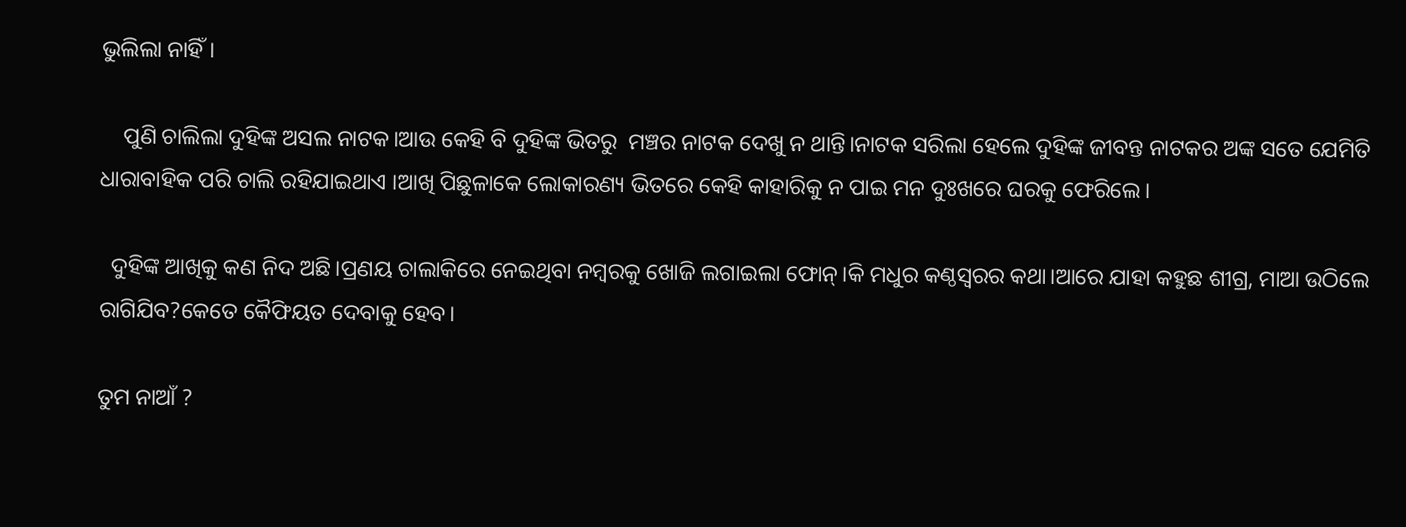ଭୁଲିଲା ନାହିଁ।

    ପୁଣି ଚାଲିଲା ଦୁହିଙ୍କ ଅସଲ ନାଟକ।ଆଉ କେହି ବି ଦୁହିଙ୍କ ଭିତରୁ  ମଞ୍ଚର ନାଟକ ଦେଖୁ ନ ଥାନ୍ତି।ନାଟକ ସରିଲା ହେଲେ ଦୁହିଙ୍କ ଜୀବନ୍ତ ନାଟକର ଅଙ୍କ ସତେ ଯେମିତି ଧାରାବାହିକ ପରି ଚାଲି ରହିଯାଇଥାଏ ।ଆଖି ପିଛୁଳାକେ ଲୋକାରଣ୍ୟ ଭିତରେ କେହି କାହାରିକୁ ନ ପାଇ ମନ ଦୁଃଖରେ ଘରକୁ ଫେରିଲେ।

  ଦୁହିଙ୍କ ଆଖିକୁ କଣ ନିଦ ଅଛି।ପ୍ରଣୟ ଚାଲାକିରେ ନେଇଥିବା ନମ୍ବରକୁ ଖୋଜି ଲଗାଇଲା ଫୋନ୍।କି ମଧୁର କଣ୍ଠସ୍ୱରର କଥା।ଆରେ ଯାହା କହୁଛ ଶୀଗ୍ର, ମାଆ ଉଠିଲେ ରାଗିଯିବ?କେତେ କୈଫିୟତ ଦେବାକୁ ହେବ।

ତୁମ ନାଆଁ ?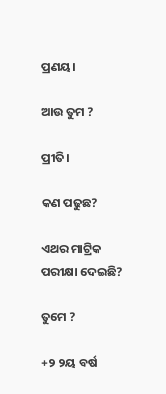ପ୍ରଣୟ।

ଆଉ ତୁମ ?

ପ୍ରୀତି।

କଣ ପଢୁଛ?

ଏଥର ମାଟ୍ରିକ ପରୀକ୍ଷା ଦେଇଛି?

ତୁମେ ?

+୨ ୨ୟ ବର୍ଷ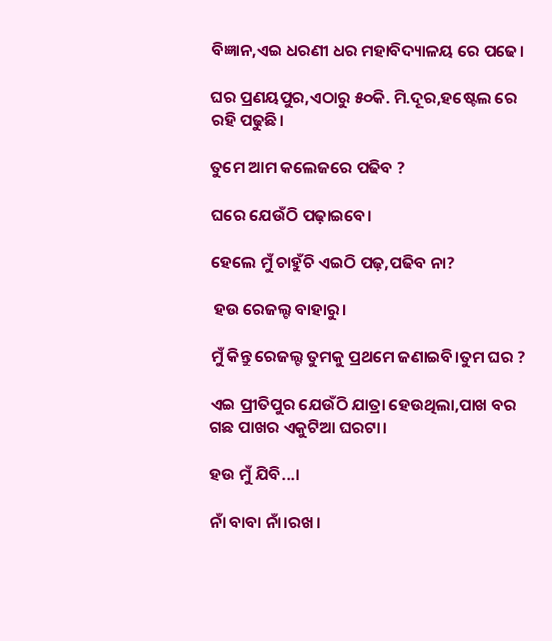ବିଜ୍ଞାନ,ଏଇ ଧରଣୀ ଧର ମହାବିଦ୍ୟାଳୟ ରେ ପଢେ।

ଘର ପ୍ରଣୟପୁର,ଏଠାରୁ ୫୦କି. ମି.ଦୂର,ହଷ୍ଟେଲ ରେ ରହି ପଢୁଛି।

ତୁମେ ଆମ କଲେଜରେ ପଢିବ ?

ଘରେ ଯେଉଁଠି ପଢ଼ାଇବେ।

ହେଲେ ମୁଁ ଚାହୁଁଚି ଏଇଠି ପଢ଼,ପଢିବ ନା?

 ହଉ ରେଜଲ୍ଟ ବାହାରୁ।

ମୁଁ କିନ୍ତୁ ରେଜଲ୍ଟ ତୁମକୁ ପ୍ରଥମେ ଜଣାଇବି।ତୁମ ଘର ?

ଏଇ ପ୍ରୀତିପୁର ଯେଉଁଠି ଯାତ୍ରା ହେଉଥିଲା,ପାଖ ବର ଗଛ ପାଖର ଏକୁଟିଆ ଘରଟା।

ହଉ ମୁଁ ଯିବି...।

ନାଁ ବାବା ନାଁ।ରଖ।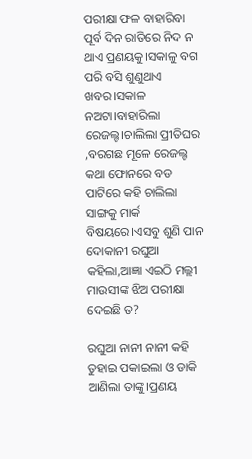ପରୀକ୍ଷା ଫଳ ବାହାରିବା ପୂର୍ବ ଦିନ ରାତିରେ ନିଦ ନ ଥାଏ ପ୍ରଣୟକୁ।ସକାଳୁ ବଗ ପରି ବସି ଶୁଣୁଥାଏ ଖବର।ସକାଳ ନଅଟା।ବାହାରିଲା ରେଜଲ୍ଟ।ଚାଲିଲା ପ୍ରୀତିଘର ,ବରଗଛ ମୂଳେ ରେଜଲ୍ଟ କଥା ଫୋନରେ ବଡ ପାଟିରେ କହି ଚାଲିଲା ସାଙ୍ଗକୁ ମାର୍କ ବିଷୟରେ।ଏସବୁ ଶୁଣି ପାନ ଦୋକାନୀ ରଘୁଆ କହିଲା,ଆଜ୍ଞା ଏଇଠି ମଲ୍ଲୀ ମାଉସୀଙ୍କ ଝିଅ ପରୀକ୍ଷା ଦେଇଛି ତ?

ରଘୁଆ ନାନୀ ନାନୀ କହି ତୁହାଇ ପକାଇଲା ଓ ଡାକି ଆଣିଲା ତାଙ୍କୁ।ପ୍ରଣୟ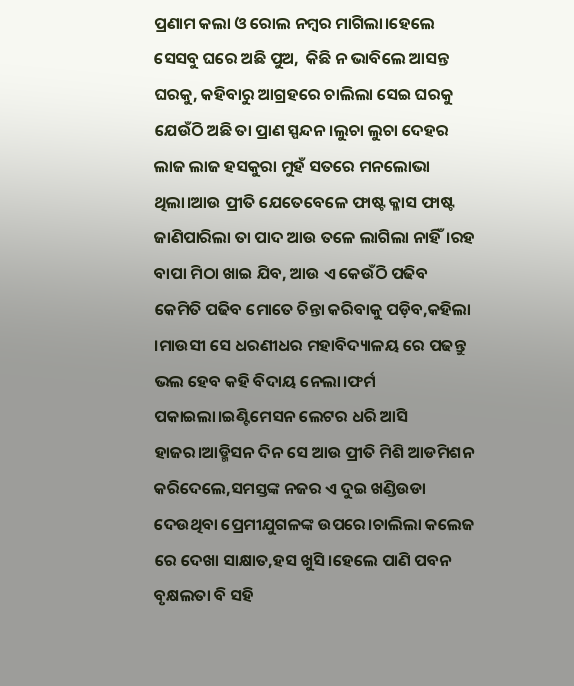ପ୍ରଣାମ କଲା ଓ ରୋଲ ନମ୍ବର ମାଗିଲା।ହେଲେ ସେସବୁ ଘରେ ଅଛି ପୁଅ,  କିଛି ନ ଭାବିଲେ ଆସନ୍ତ ଘରକୁ, କହିବାରୁ ଆଗ୍ରହରେ ଚାଲିଲା ସେଇ ଘରକୁ ଯେଉଁଠି ଅଛି ତା ପ୍ରାଣ ସ୍ପନ୍ଦନ।ଲୁଚା ଲୁଚା ଦେହର ଲାଜ ଲାଜ ହସକୁରା ମୁହଁ ସତରେ ମନଲୋଭା ଥିଲା।ଆଉ ପ୍ରୀତି ଯେତେବେଳେ ଫାଷ୍ଟ କ୍ଳାସ ଫାଷ୍ଟ ଜାଣିପାରିଲା ତା ପାଦ ଆଉ ତଳେ ଲାଗିଲା ନାହିଁ।ରହ ବାପା ମିଠା ଖାଇ ଯିବ, ଆଉ ଏ କେଉଁଠି ପଢିବ କେମିତି ପଢିବ ମୋତେ ଚିନ୍ତା କରିବାକୁ ପଡ଼ିବ,କହିଲା ।ମାଉସୀ ସେ ଧରଣୀଧର ମହାବିଦ୍ୟାଳୟ ରେ ପଢନ୍ତୁ ଭଲ ହେବ କହି ବିଦାୟ ନେଲା।ଫର୍ମ ପକାଇଲା।ଇଣ୍ଟିମେସନ ଲେଟର ଧରି ଆସି ହାଜର।ଆଡ୍ମିସନ ଦିନ ସେ ଆଉ ପ୍ରୀତି ମିଶି ଆଡମିଶନ କରିଦେଲେ,ସମସ୍ତଙ୍କ ନଜର ଏ ଦୁଇ ଖଣ୍ଡିଉଡା ଦେଉଥିବା ପ୍ରେମୀଯୁଗଳଙ୍କ ଉପରେ।ଚାଲିଲା କଲେଜ ରେ ଦେଖା ସାକ୍ଷାତ,ହସ ଖୁସି।ହେଲେ ପାଣି ପବନ ବୃକ୍ଷଲତା ବି ସହି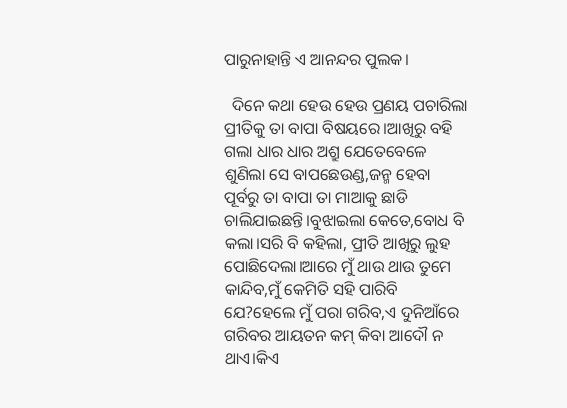ପାରୁନାହାନ୍ତି ଏ ଆନନ୍ଦର ପୁଲକ।

  ଦିନେ କଥା ହେଉ ହେଉ ପ୍ରଣୟ ପଚାରିଲା ପ୍ରୀତିକୁ ତା ବାପା ବିଷୟରେ।ଆଖିରୁ ବହି ଗଲା ଧାର ଧାର ଅଶ୍ରୁ ଯେତେବେଳେ ଶୁଣିଲା ସେ ବାପଛେଉଣ୍ଡ,ଜନ୍ମ ହେବା ପୂର୍ବରୁ ତା ବାପା ତା ମାଆକୁ ଛାଡି ଚାଲିଯାଇଛନ୍ତି।ବୁଝାଇଲା କେତେ,ବୋଧ ବି କଲା।ସରି ବି କହିଲା, ପ୍ରୀତି ଆଖିରୁ ଲୁହ ପୋଛିଦେଲା।ଆରେ ମୁଁ ଥାଉ ଥାଉ ତୁମେ କାନ୍ଦିବ,ମୁଁ କେମିତି ସହି ପାରିବି ଯେ?ହେଲେ ମୁଁ ପରା ଗରିବ,ଏ ଦୁନିଆଁରେ ଗରିବର ଆୟତନ କମ୍ କିବା ଆଦୌ ନ ଥାଏ।କିଏ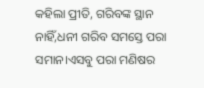କହିଲା ପ୍ରୀତି, ଗରିବଙ୍କ ସ୍ଥାନ ନାହିଁ,ଧନୀ ଗରିବ ସମସ୍ତେ ପରା ସମାନ।ଏସବୁ ପରା ମଣିଷର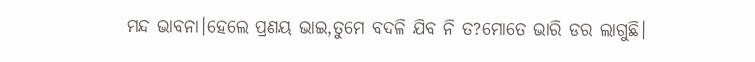ମନ୍ଦ ଭାବନା।ହେଲେ ପ୍ରଣୟ ଭାଇ,ତୁମେ ବଦଳି ଯିବ ନି ତ?ମୋତେ ଭାରି ଡର ଲାଗୁଛି।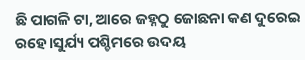ଛି ପାଗଳି ଟା, ଆରେ ଜହ୍ନଠୁ ଜୋଛନା କଣ ଦୁରେଇ ରହେ।ସୁର୍ଯ୍ୟ ପଶ୍ଚିମରେ ଉଦୟ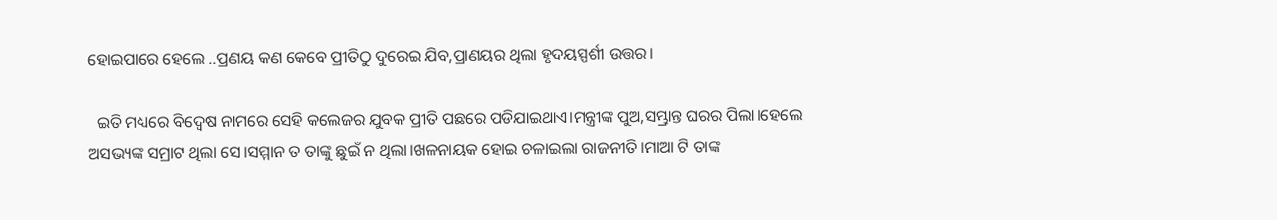ହୋଇପାରେ ହେଲେ ..ପ୍ରଣୟ କଣ କେବେ ପ୍ରୀତିଠୁ ଦୁରେଇ ଯିବ,ପ୍ରାଣୟର ଥିଲା ହୃଦୟସ୍ପର୍ଶୀ ଉତ୍ତର।

  ଇତି ମଧ୍ୟରେ ବିଦ୍ୱେଷ ନାମରେ ସେହି କଲେଜର ଯୁବକ ପ୍ରୀତି ପଛରେ ପଡିଯାଇଥାଏ।ମନ୍ତ୍ରୀଙ୍କ ପୁଅ,ସମ୍ଭ୍ରାନ୍ତ ଘରର ପିଲା।ହେଲେ ଅସଭ୍ୟଙ୍କ ସମ୍ରାଟ ଥିଲା ସେ।ସମ୍ମାନ ତ ତାଙ୍କୁ ଛୁଇଁ ନ ଥିଲା।ଖଳନାୟକ ହୋଇ ଚଳାଇଲା ରାଜନୀତି।ମାଆ ଟି ତାଙ୍କ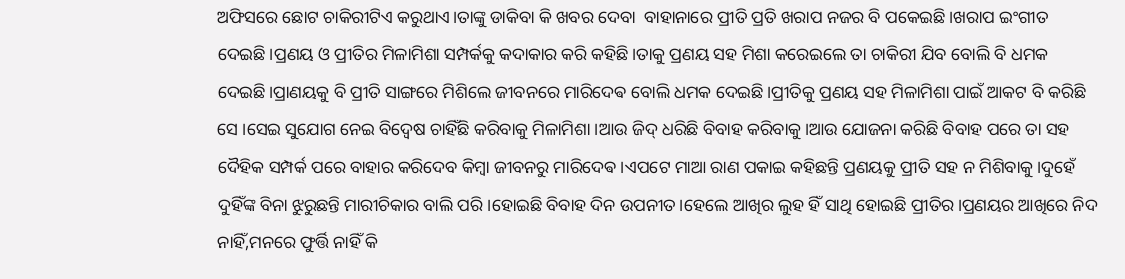ଅଫିସରେ ଛୋଟ ଚାକିରୀଟିଏ କରୁଥାଏ।ତାଙ୍କୁ ଡାକିବା କି ଖବର ଦେବା  ବାହାନାରେ ପ୍ରୀତି ପ୍ରତି ଖରାପ ନଜର ବି ପକେଇଛି।ଖରାପ ଇଂଗୀତ ଦେଇଛି।ପ୍ରଣୟ ଓ ପ୍ରୀତିର ମିଳାମିଶା ସମ୍ପର୍କକୁ କଦାକାର କରି କହିଛି।ତାକୁ ପ୍ରଣୟ ସହ ମିଶା କରେଇଲେ ତା ଚାକିରୀ ଯିବ ବୋଲି ବି ଧମକ ଦେଇଛି।ପ୍ରାଣୟକୁ ବି ପ୍ରୀତି ସାଙ୍ଗରେ ମିଶିଲେ ଜୀବନରେ ମାରିଦେଵ ବୋଲି ଧମକ ଦେଇଛି।ପ୍ରୀତିକୁ ପ୍ରଣୟ ସହ ମିଳାମିଶା ପାଇଁ ଆକଟ ବି କରିଛି ସେ ।ସେଇ ସୁଯୋଗ ନେଇ ବିଦ୍ୱେଷ ଚାହିଁଛି କରିବାକୁ ମିଳାମିଶା।ଆଉ ଜିଦ୍ ଧରିଛି ବିବାହ କରିବାକୁ।ଆଉ ଯୋଜନା କରିଛି ବିବାହ ପରେ ତା ସହ ଦୈହିକ ସମ୍ପର୍କ ପରେ ବାହାର କରିଦେବ କିମ୍ବା ଜୀବନରୁ ମାରିଦେଵ।ଏପଟେ ମାଆ ରାଣ ପକାଇ କହିଛନ୍ତି ପ୍ରଣୟକୁ ପ୍ରୀତି ସହ ନ ମିଶିବାକୁ।ଦୁହେଁ ଦୁହିଁଙ୍କ ବିନା ଝୁରୁଛନ୍ତି ମାରୀଚିକାର ବାଲି ପରି।ହୋଇଛି ବିବାହ ଦିନ ଉପନୀତ।ହେଲେ ଆଖିର ଲୁହ ହିଁ ସାଥି ହୋଇଛି ପ୍ରୀତିର।ପ୍ରଣୟର ଆଖିରେ ନିଦ ନାହିଁ,ମନରେ ଫୁର୍ତ୍ତି ନାହିଁ କି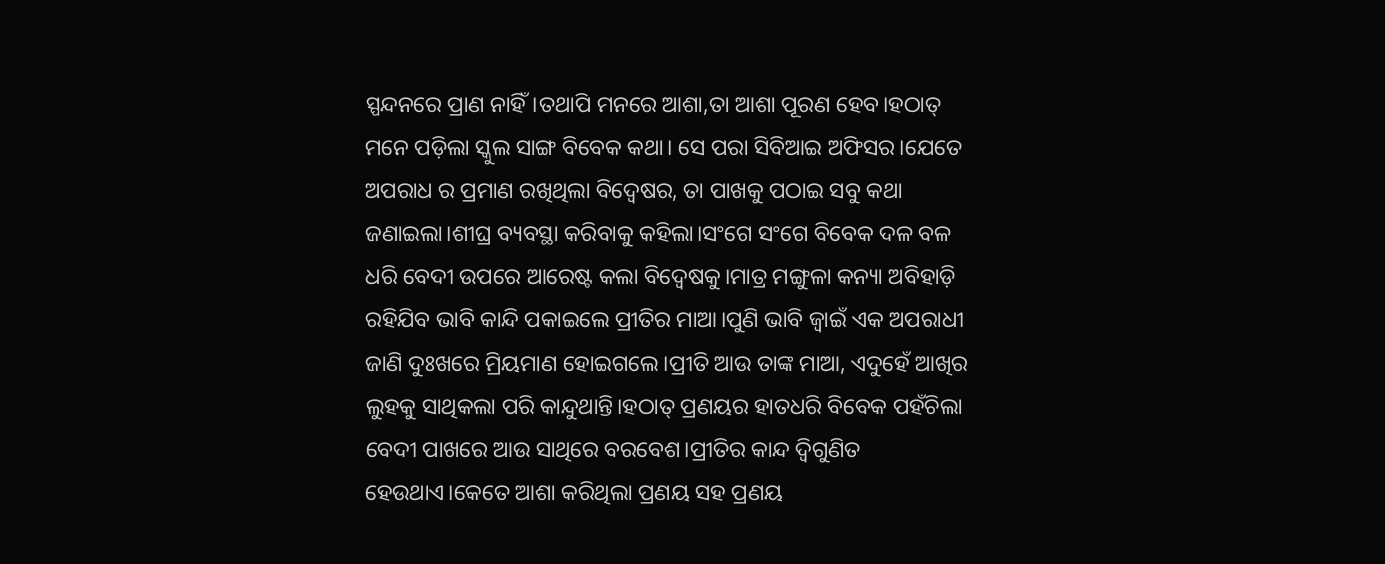ସ୍ପନ୍ଦନରେ ପ୍ରାଣ ନାହିଁ।ତଥାପି ମନରେ ଆଶା,ତା ଆଶା ପୂରଣ ହେବ।ହଠାତ୍ ମନେ ପଡ଼ିଲା ସ୍କୁଲ ସାଙ୍ଗ ବିବେକ କଥା। ସେ ପରା ସିବିଆଇ ଅଫିସର।ଯେତେ ଅପରାଧ ର ପ୍ରମାଣ ରଖିଥିଲା ବିଦ୍ୱେଷର, ତା ପାଖକୁ ପଠାଇ ସବୁ କଥା ଜଣାଇଲା।ଶୀଘ୍ର ବ୍ୟବସ୍ଥା କରିବାକୁ କହିଲା।ସଂଗେ ସଂଗେ ବିବେକ ଦଳ ବଳ ଧରି ବେଦୀ ଉପରେ ଆରେଷ୍ଟ କଲା ବିଦ୍ୱେଷକୁ।ମାତ୍ର ମଙ୍ଗୁଳା କନ୍ୟା ଅବିହାଡ଼ି ରହିଯିବ ଭାବି କାନ୍ଦି ପକାଇଲେ ପ୍ରୀତିର ମାଆ।ପୁଣି ଭାବି ଜ୍ବାଇଁ ଏକ ଅପରାଧୀ ଜାଣି ଦୁଃଖରେ ମ୍ରିୟମାଣ ହୋଇଗଲେ।ପ୍ରୀତି ଆଉ ତାଙ୍କ ମାଆ, ଏଦୁହେଁ ଆଖିର ଲୁହକୁ ସାଥିକଲା ପରି କାନ୍ଦୁଥାନ୍ତି।ହଠାତ୍ ପ୍ରଣୟର ହାତଧରି ବିବେକ ପହଁଚିଲା ବେଦୀ ପାଖରେ ଆଉ ସାଥିରେ ବରବେଶ।ପ୍ରୀତିର କାନ୍ଦ ଦ୍ବିଗୁଣିତ ହେଉଥାଏ।କେତେ ଆଶା କରିଥିଲା ପ୍ରଣୟ ସହ ପ୍ରଣୟ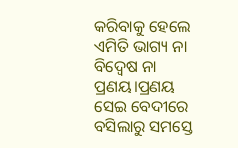କରିବାକୁ ହେଲେ ଏମିତି ଭାଗ୍ୟ ନା ବିଦ୍ୱେଷ ନା ପ୍ରଣୟ।ପ୍ରଣୟ ସେଇ ବେଦୀରେ ବସିଲାରୁ ସମସ୍ତେ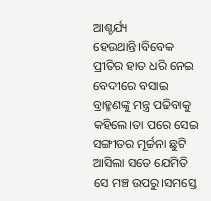ଆଶ୍ଚର୍ଯ୍ୟ ହେଉଥାନ୍ତି।ବିବେକ ପ୍ରୀତିର ହାତ ଧରି ନେଇ ବେଦୀରେ ବସାଇ ବ୍ରାହ୍ମଣଙ୍କୁ ମନ୍ତ୍ର ପଢିବାକୁ କହିଲେ।ତା ପରେ ସେଇ ସଙ୍ଗୀତର ମୂର୍ଚ୍ଚନା ଛୁଟି ଆସିଲା ସତେ ଯେମିତି ସେ ମଞ୍ଚ ଉପରୁ।ସମସ୍ତେ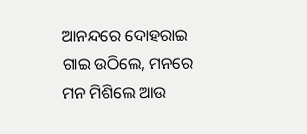ଆନନ୍ଦରେ ଦୋହରାଇ ଗାଇ ଉଠିଲେ, ମନରେ ମନ ମିଶିଲେ ଆଉ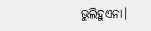ଭୁଲିହୁଏନା।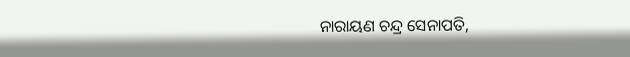ନାରାୟଣ ଚନ୍ଦ୍ର ସେନାପତି,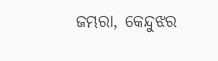ଜମ୍ଭରା, କେନ୍ଦୁଝର